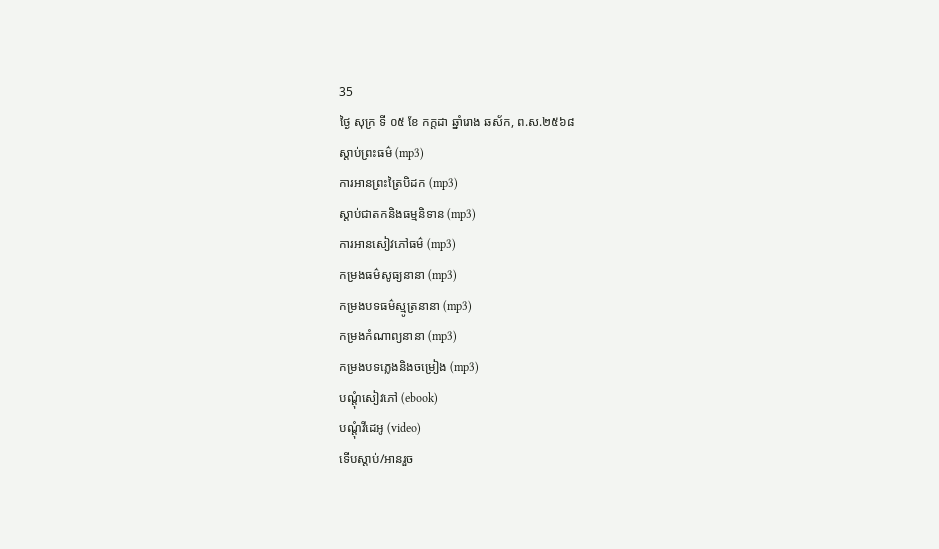35
ថ្ងៃ សុក្រ ទី ០៥ ខែ កក្តដា ឆ្នាំរោង ឆស័ក, ព.ស.២៥៦៨
ស្តាប់ព្រះធម៌ (mp3)
ការអានព្រះត្រៃបិដក (mp3)
ស្តាប់ជាតកនិងធម្មនិទាន (mp3)
ការអានសៀវភៅធម៌ (mp3)
កម្រងធម៌សូធ្យនានា (mp3)
កម្រងបទធម៌ស្មូត្រនានា (mp3)
កម្រងកំណាព្យនានា (mp3)
កម្រងបទភ្លេងនិងចម្រៀង (mp3)
បណ្តុំសៀវភៅ (ebook)
បណ្តុំវីដេអូ (video)
ទើបស្តាប់/អានរួច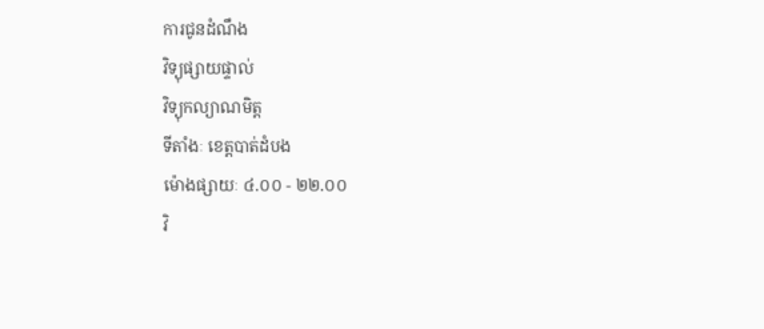ការជូនដំណឹង
វិទ្យុផ្សាយផ្ទាល់
វិទ្យុកល្យាណមិត្ត
ទីតាំងៈ ខេត្តបាត់ដំបង
ម៉ោងផ្សាយៈ ៤.០០ - ២២.០០
វិ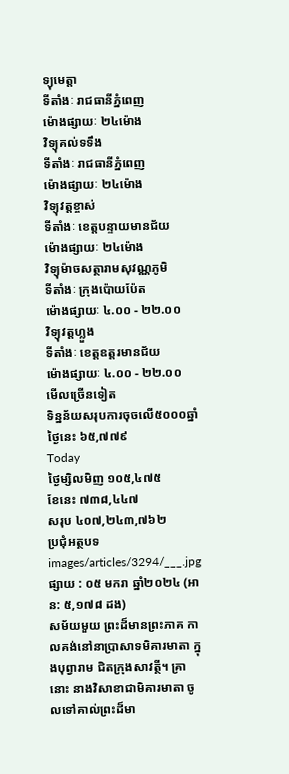ទ្យុមេត្តា
ទីតាំងៈ រាជធានីភ្នំពេញ
ម៉ោងផ្សាយៈ ២៤ម៉ោង
វិទ្យុគល់ទទឹង
ទីតាំងៈ រាជធានីភ្នំពេញ
ម៉ោងផ្សាយៈ ២៤ម៉ោង
វិទ្យុវត្តខ្ចាស់
ទីតាំងៈ ខេត្តបន្ទាយមានជ័យ
ម៉ោងផ្សាយៈ ២៤ម៉ោង
វិទ្យុម៉ាចសត្ថារាមសុវណ្ណភូមិ
ទីតាំងៈ ក្រុងប៉ោយប៉ែត
ម៉ោងផ្សាយៈ ៤.០០ - ២២.០០
វិទ្យុវត្តហ្លួង
ទីតាំងៈ ខេត្តឧត្តរមានជ័យ
ម៉ោងផ្សាយៈ ៤.០០ - ២២.០០
មើលច្រើនទៀត
ទិន្នន័យសរុបការចុចលើ៥០០០ឆ្នាំ
ថ្ងៃនេះ ៦៥,៧៧៩
Today
ថ្ងៃម្សិលមិញ ១០៥,៤៧៥
ខែនេះ ៧៣៨,៤៤៧
សរុប ៤០៧,២៤៣,៧៦២
ប្រជុំអត្ថបទ
images/articles/3294/___.jpg
ផ្សាយ : ០៥ មករា ឆ្នាំ២០២៤ (អាន: ៥,១៧៨ ដង)
សម័យមួយ ព្រះដ៏មានព្រះភាគ កាលគង់នៅនាប្រាសាទមិគារមាតា ក្នុងបុព្វារាម ជិតក្រុងសាវត្ថី។ គ្រានោះ នាងវិសាខាជាមិគារមាតា ចូលទៅគាល់ព្រះដ៏មា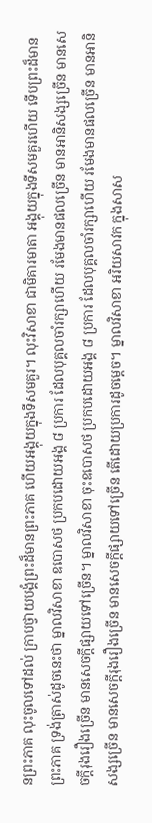នព្រះភាគ លុះចូលទៅដល់ ក្រាបថ្វាយបង្គំព្រះដ៏មានព្រះភាគ ហើយអង្គុយក្នុងទីសមគួរ។ លុះវិសាខា ជាមិគារមាតា អង្គុយក្នុងទីសមគួរហើយ ទើបព្រះដ៏មានព្រះភាគ ទ្រង់ត្រាស់ដូចនេះថា ម្នាលវិសាខា ឧបោសថ ប្រកបដោយអង្គ ៨ ប្រការ ដែលបុគ្គលចាំរក្សាហើយ រមែងមានផលច្រើន មានអានិសង្សច្រើន មានសេចក្តីរុងរឿងច្រើន មានសេចក្តីផ្សាយទៅច្រើន។ ម្នាលវិសាខា ចុះឧបោសថ ប្រកបដោយអង្គ ៨ ប្រការ ដែលបុគ្គលចាំរក្សាហើយ រមែងមានផលច្រើន មានអានិសង្សច្រើន មានសេចក្តីរុងរឿងច្រើន មានសេចក្តីផ្សាយទៅច្រើន តើដោយប្រការដូចម្តេច។ ម្នាលវិសាខា អរិយសាវក ក្នុងសាស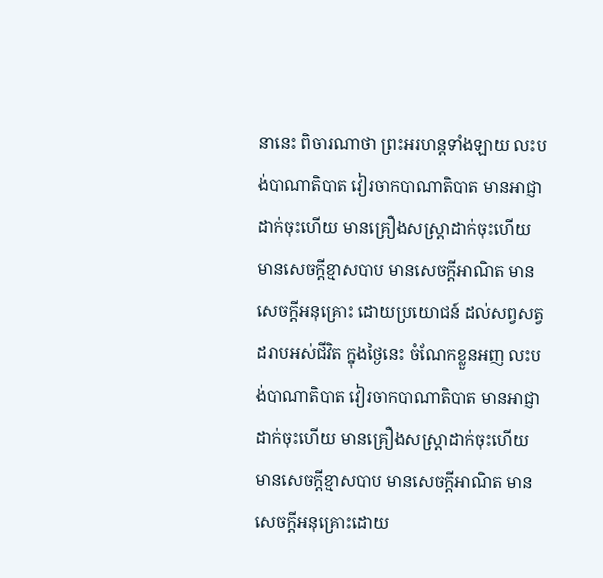នានេះ ពិចារណាថា ព្រះអរហន្តទាំងឡាយ លះបង់បាណាតិបាត វៀរចាកបាណាតិបាត មានអាជ្ញាដាក់ចុះហើយ មានគ្រឿងសស្រ្តាដាក់ចុះហើយ មានសេចក្តីខ្មាសបាប មានសេចក្តីអាណិត មានសេចក្តីអនុគ្រោះ ដោយប្រយោជន៍ ដល់សព្វសត្វ ដរាបអស់ជីវិត ក្នុងថ្ងៃនេះ ចំណែកខ្លួនអញ លះបង់បាណាតិបាត វៀរចាកបាណាតិបាត មានអាជ្ញាដាក់ចុះហើយ មានគ្រឿងសស្រ្តាដាក់ចុះហើយ មានសេចក្តីខ្មាសបាប មានសេចក្តីអាណិត មានសេចក្តីអនុគ្រោះដោយ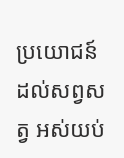ប្រយោជន៍ ដល់សព្វសត្វ អស់យប់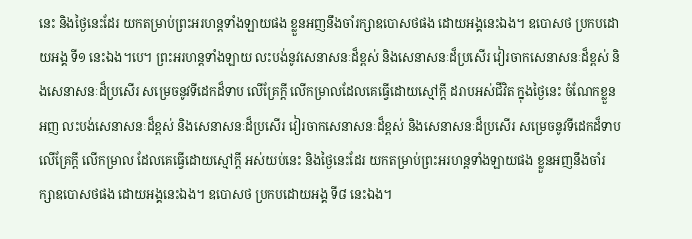នេះ និងថ្ងៃនេះដែរ យកតម្រាប់ព្រះអរហន្តទាំងឡាយផង ខ្លួនអញនឹងចាំរក្សាឧបោសថផង ដោយអង្គនេះឯង។ ឧបោសថ ប្រកបដោយអង្គ ទី១ នេះឯង។បេ។ ព្រះអរហន្តទាំងឡាយ លះបង់នូវសេនាសនៈដ៏ខ្ពស់ និងសេនាសនៈដ៏ប្រសើរ វៀរចាកសេនាសនៈដ៏ខ្ពស់ និងសេនាសនៈដ៏ប្រសើរ សម្រេចនូវទីដេកដ៏ទាប លើគ្រែក្តី លើកម្រាលដែលគេធ្វើដោយស្មៅក្តី ដរាបអស់ជីវិត ក្នុងថ្ងៃនេះ ចំណែកខ្លួនអញ លះបង់សេនាសនៈដ៏ខ្ពស់ និងសេនាសនៈដ៏ប្រសើរ វៀរចាកសេនាសនៈដ៏ខ្ពស់ និងសេនាសនៈដ៏ប្រសើរ សម្រេចនូវទីដេកដ៏ទាប លើគ្រែក្តី លើកម្រាល ដែលគេធ្វើដោយស្មៅក្តី អស់យប់នេះ និងថ្ងៃនេះដែរ យកតម្រាប់ព្រះអរហន្តទាំងឡាយផង ខ្លួនអញនឹងចាំរក្សាឧបោសថផង ដោយអង្គនេះឯង។ ឧបោសថ ប្រកបដោយអង្គ ទី៨ នេះឯង។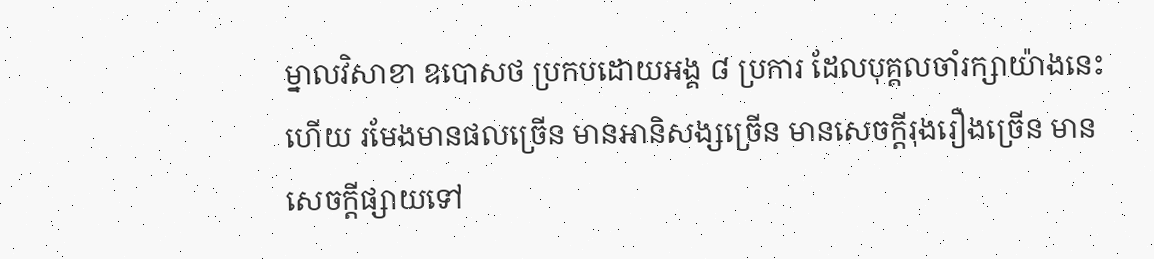ម្នាលវិសាខា ឧបោសថ ប្រកបដោយអង្គ ៨ ប្រការ ដែលបុគ្គលចាំរក្សាយ៉ាងនេះហើយ រមែងមានផលច្រើន មានអានិសង្សច្រើន មានសេចក្តីរុងរឿងច្រើន មានសេចក្តីផ្សាយទៅ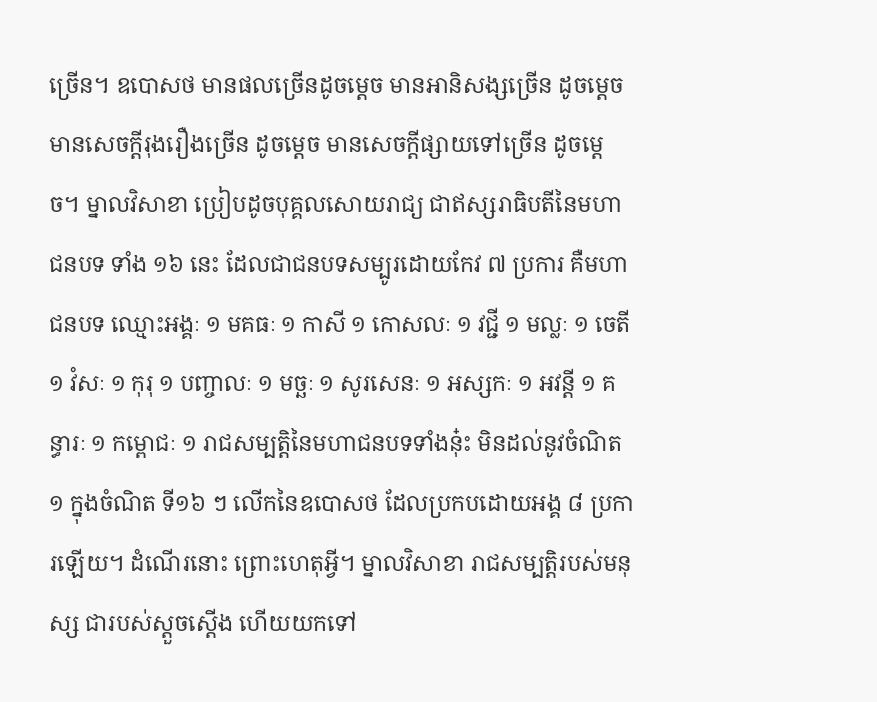ច្រើន។ ឧបោសថ មានផលច្រើនដូចម្តេច មានអានិសង្សច្រើន ដូចម្តេច មានសេចក្តីរុងរឿងច្រើន ដូចម្តេច មានសេចក្តីផ្សាយទៅច្រើន ដូចម្តេច។ ម្នាលវិសាខា ប្រៀបដូចបុគ្គលសោយរាជ្យ ជាឥស្សរាធិបតីនៃមហាជនបទ ទាំង ១៦ នេះ ដែលជាជនបទសម្បូរដោយកែវ ៧ ប្រការ គឺមហាជនបទ ឈ្មោះអង្គៈ ១ មគធៈ ១ កាសី ១ កោសលៈ ១ វជ្ជី ១ មល្លៈ ១ ចេតី ១ វំសៈ ១ កុរុ ១ បញ្ចាលៈ ១ មច្ឆៈ ១ សូរសេនៈ ១ អស្សកៈ ១ អវន្តី ១ គន្ធារៈ ១ កម្ពោជៈ ១ រាជសម្បត្តិនៃមហាជនបទទាំងនុ៎ះ មិនដល់នូវចំណិត ១ ក្នុងចំណិត ទី១៦ ៗ លើកនៃឧបោសថ ដែលប្រកបដោយអង្គ ៨ ប្រការឡើយ។ ដំណើរនោះ ព្រោះហេតុអ្វី។ ម្នាលវិសាខា រាជសម្បត្តិរបស់មនុស្ស ជារបស់ស្តួចស្តើង ហើយយកទៅ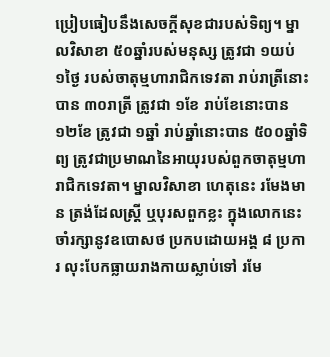ប្រៀបធៀបនឹងសេចក្តីសុខជារបស់ទិព្យ។ ម្នាលវិសាខា ៥០ឆ្នាំរបស់មនុស្ស ត្រូវជា ១យប់ ១ថ្ងៃ របស់ចាតុម្មហារាជិកទេវតា រាប់រាត្រីនោះបាន ៣០រាត្រី ត្រូវជា ១ខែ រាប់ខែនោះបាន ១២ខែ ត្រូវជា ១ឆ្នាំ រាប់ឆ្នាំនោះបាន ៥០០ឆ្នាំទិព្យ ត្រូវជាប្រមាណនៃអាយុរបស់ពួកចាតុម្មហារាជិកទេវតា។ ម្នាលវិសាខា ហេតុនេះ រមែងមាន ត្រង់ដែលស្រ្តី ឬបុរសពួកខ្លះ ក្នុងលោកនេះ ចាំរក្សានូវឧបោសថ ប្រកបដោយអង្គ ៨ ប្រការ លុះបែកធ្លាយរាងកាយស្លាប់ទៅ រមែ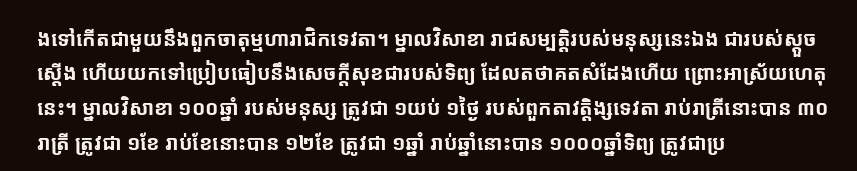ងទៅកើតជាមួយនឹងពួកចាតុម្មហារាជិកទេវតា។ ម្នាលវិសាខា រាជសម្បត្តិរបស់មនុស្សនេះឯង ជារបស់ស្តួចស្តើង ហើយយកទៅប្រៀបធៀបនឹងសេចក្តីសុខជារបស់ទិព្យ ដែលតថាគតសំដែងហើយ ព្រោះអាស្រ័យហេតុនេះ។ ម្នាលវិសាខា ១០០ឆ្នាំ របស់មនុស្ស ត្រូវជា ១យប់ ១ថ្ងៃ របស់ពួកតាវត្តិង្សទេវតា រាប់រាត្រីនោះបាន ៣០រាត្រី ត្រូវជា ១ខែ រាប់ខែនោះបាន ១២ខែ ត្រូវជា ១ឆ្នាំ រាប់ឆ្នាំនោះបាន ១០០០ឆ្នាំទិព្យ ត្រូវជាប្រ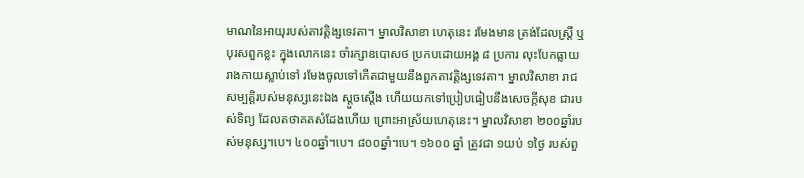មាណនៃអាយុរបស់តាវត្តិង្សទេវតា។ ម្នាលវិសាខា ហេតុនេះ រមែងមាន ត្រង់ដែលស្រ្តី ឬបុរសពួកខ្លះ ក្នុងលោកនេះ ចាំរក្សាឧបោសថ ប្រកបដោយអង្គ ៨ ប្រការ លុះបែកធ្លាយរាងកាយស្លាប់ទៅ រមែងចូលទៅកើតជាមួយនឹងពួកតាវត្តិង្សទេវតា។ ម្នាលវិសាខា រាជសម្បត្តិរបស់មនុស្សនេះឯង ស្តួចស្តើង ហើយយកទៅប្រៀបធៀបនឹងសេចក្តីសុខ ជារបស់ទិព្យ ដែលតថាគតសំដែងហើយ ព្រោះអាស្រ័យហេតុនេះ។ ម្នាលវិសាខា ២០០ឆ្នាំរបស់មនុស្ស។បេ។ ៤០០ឆ្នាំ។បេ។ ៨០០ឆ្នាំ។បេ។ ១៦០០ ឆ្នាំ ត្រូវជា ១យប់ ១ថ្ងៃ របស់ពួ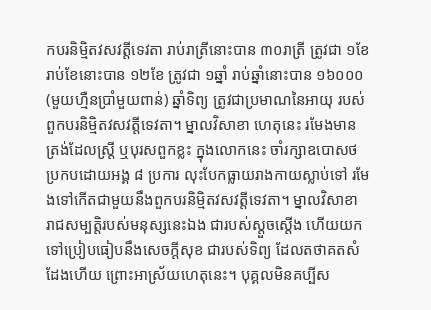កបរនិម្មិតវសវត្តីទេវតា រាប់រាត្រីនោះបាន ៣០រាត្រី ត្រូវជា ១ខែ រាប់ខែនោះបាន ១២ខែ ត្រូវជា ១ឆ្នាំ រាប់ឆ្នាំនោះបាន ១៦០០០ (មួយហ្មឺនប្រាំមួយពាន់) ឆ្នាំទិព្យ ត្រូវជាប្រមាណនៃអាយុ របស់ពួកបរនិម្មិតវសវត្តីទេវតា។ ម្នាលវិសាខា ហេតុនេះ រមែងមាន ត្រង់ដែលស្រ្តី ឬបុរសពួកខ្លះ ក្នុងលោកនេះ ចាំរក្សាឧបោសថ ប្រកបដោយអង្គ ៨ ប្រការ លុះបែកធ្លាយរាងកាយស្លាប់ទៅ រមែងទៅកើតជាមួយនឹងពួកបរនិម្មិតវសវត្តីទេវតា។ ម្នាលវិសាខា រាជសម្បត្តិរបស់មនុស្សនេះឯង ជារបស់ស្តួចស្តើង ហើយយកទៅប្រៀបធៀបនឹងសេចក្តីសុខ ជារបស់ទិព្យ ដែលតថាគតសំដែងហើយ ព្រោះអាស្រ័យហេតុនេះ។ បុគ្គលមិនគប្បីស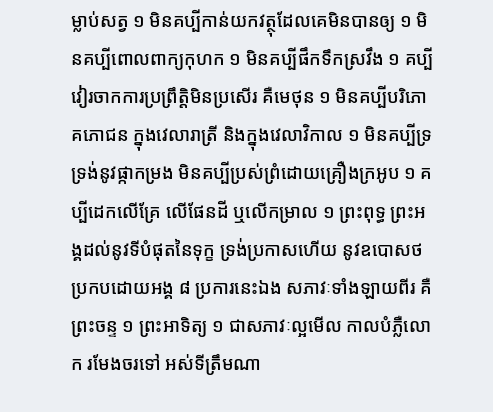ម្លាប់សត្វ ១ មិនគប្បីកាន់យកវត្ថុដែលគេមិនបានឲ្យ ១ មិនគប្បីពោលពាក្យកុហក ១ មិនគប្បីផឹកទឹកស្រវឹង ១ គប្បីវៀរចាកការប្រព្រឹត្តិមិនប្រសើរ គឺមេថុន ១ មិនគប្បីបរិភោគភោជន ក្នុងវេលារាត្រី និងក្នុងវេលាវិកាល ១ មិនគប្បីទ្រទ្រង់នូវផ្កាកម្រង មិនគប្បីប្រស់ព្រំដោយគ្រឿងក្រអូប ១ គប្បីដេកលើគ្រែ លើផែនដី ឬលើកម្រាល ១ ព្រះពុទ្ធ ព្រះអង្គដល់នូវទីបំផុតនៃទុក្ខ ទ្រង់ប្រកាសហើយ នូវឧបោសថប្រកបដោយអង្គ ៨ ប្រការនេះឯង សភាវៈទាំងឡាយពីរ គឺព្រះចន្ទ ១ ព្រះអាទិត្យ ១ ជាសភាវៈល្អមើល កាលបំភ្លឺលោក រមែងចរទៅ អស់ទីត្រឹមណា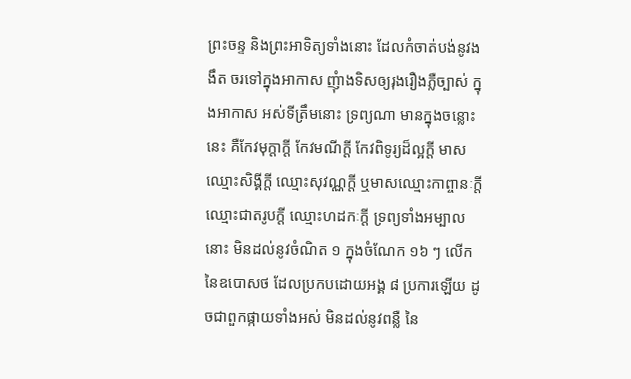ព្រះចន្ទ និងព្រះអាទិត្យទាំងនោះ ដែលកំចាត់បង់នូវងងឹត ចរទៅក្នុងអាកាស ញុំាងទិសឲ្យរុងរឿងភ្លឺច្បាស់ ក្នុងអាកាស អស់ទីត្រឹមនោះ ទ្រព្យណា មានក្នុងចន្លោះនេះ គឺកែវមុក្តាក្តី កែវមណីក្តី កែវពិទូរ្យដ៏ល្អក្តី មាសឈ្មោះសិង្គីក្តី ឈ្មោះសុវណ្ណក្តី ឬមាសឈ្មោះកាព្ចានៈក្តី ឈ្មោះជាតរូបក្តី ឈ្មោះហដកៈក្តី ទ្រព្យទាំងអម្បាលនោះ មិនដល់នូវចំណិត ១ ក្នុងចំណែក ១៦ ៗ លើក នៃឧបោសថ ដែលប្រកបដោយអង្គ ៨ ប្រការឡើយ ដូចជាពួកផ្កាយទាំងអស់ មិនដល់នូវពន្លឺ នៃ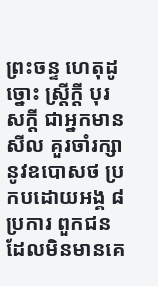ព្រះចន្ទ ហេតុដូច្នោះ ស្រ្តីក្តី បុរសក្តី ជាអ្នកមានសីល គួរចាំរក្សានូវឧបោសថ ប្រកបដោយអង្គ ៨ ប្រការ ពួកជនដែលមិនមានគេ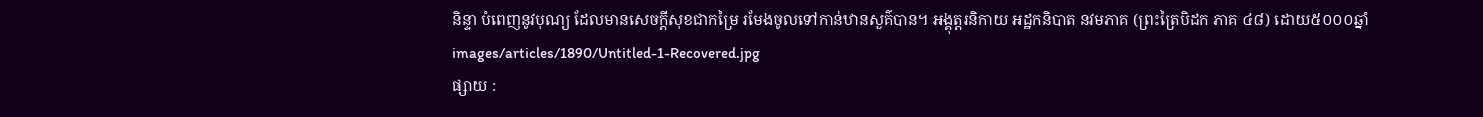និន្ទា បំពេញនូវបុណ្យ ដែលមានសេចក្តីសុខជាកម្រៃ រមែងចូលទៅកាន់ឋានសួគ៌បាន។ អង្គុត្តរនិកាយ អដ្ឋកនិបាត នវមភាគ (ព្រះត្រៃបិដក ភាគ ៤៨) ដោយ៥០០០ឆ្នាំ
images/articles/1890/Untitled-1-Recovered.jpg
ផ្សាយ :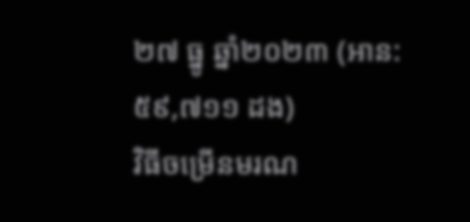២៧ ធ្នូ ឆ្នាំ២០២៣ (អាន: ៥៩,៧១១ ដង)
វិធីចម្រើនមរណ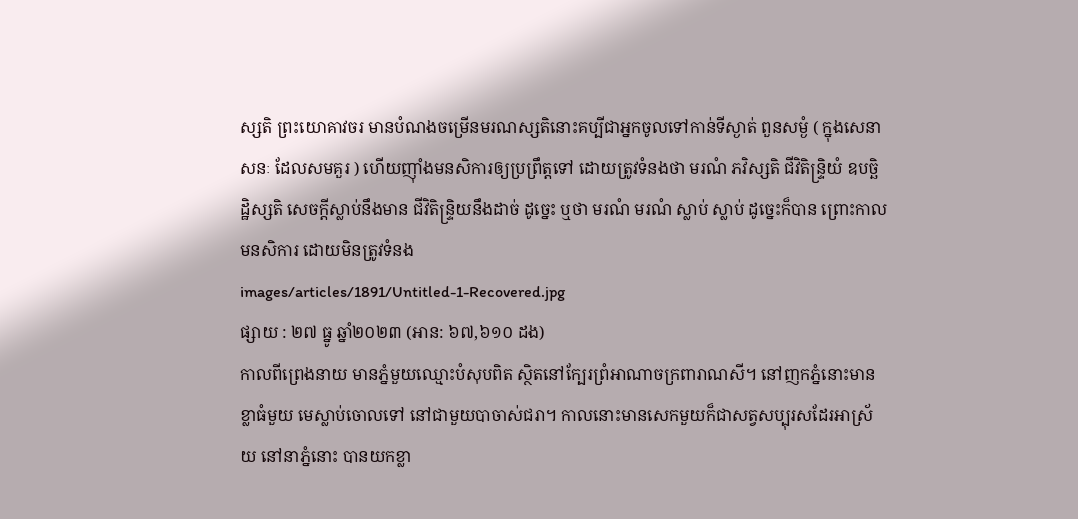ស្សតិ ព្រះយោគាវចរ មានបំណងចម្រើនមរណស្សតិនោះគប្បីជាអ្នកចូលទៅកាន់ទីស្ងាត់ ពួនសម្ងំ ( ក្នុងសេនាសនៈ ដែលសមគួរ ) ហើយញ៉ាំងមនសិការឲ្យប្រព្រឹត្តទៅ ដោយត្រូវទំនងថា មរណំ ភវិស្សតិ ជីវិតិន្ទ្រិយំ ឧបច្ឆិដ្ឋិស្សតិ សេចក្ដីស្លាប់នឹងមាន ជីវិតិន្ទ្រិយនឹងដាច់ ដូច្នេះ ឬថា មរណំ មរណំ ស្លាប់ ស្លាប់ ដូច្នេះក៏បាន ព្រោះកាលមនសិការ ដោយមិនត្រូវទំនង
images/articles/1891/Untitled-1-Recovered.jpg
ផ្សាយ : ២៧ ធ្នូ ឆ្នាំ២០២៣ (អាន: ៦៧,៦១០ ដង)
កាលពីព្រេងនាយ មានភ្នំមួយឈ្មោះបំសុបពិត ស្ថិតនៅក្បែរព្រំអាណាចក្រពារាណសី។ នៅញកភ្នំនោះមានខ្លាធំមួយ មេស្លាប់ចោលទៅ នៅជាមួយបាចាស់ជរា។ កាលនោះមានសេកមួយក៏ជាសត្វសប្បុរសដែរអាស្រ័យ នៅនាភ្នំនោះ បានយកខ្លា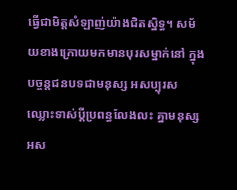ធ្វើជាមិត្តសំឡាញ់យ៉ាងជិតស្និទ្ធ។ សម័យខាងក្រោយមកមានបុរសម្នាក់នៅ ក្នុងបច្ចន្តជនបទជាមនុស្ស អសប្បុរសឈ្លោះទាស់ប្ដីប្រពន្ធលែងលះ គ្នាមនុស្សអស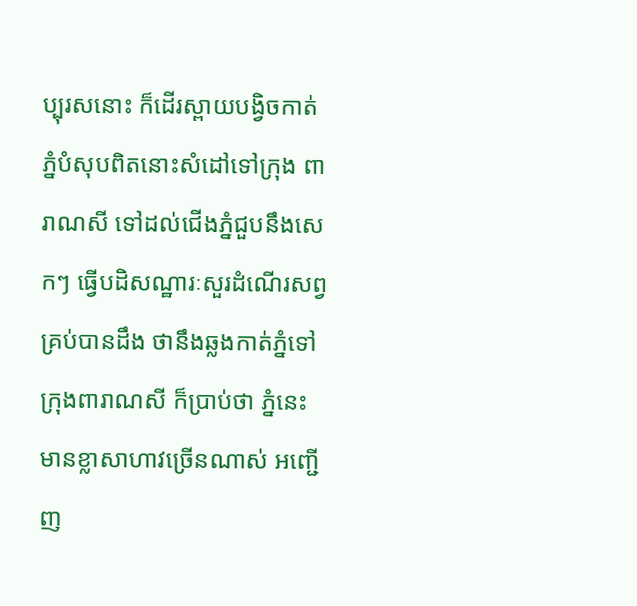ប្បុរសនោះ ក៏ដើរស្ពាយបង្វិចកាត់ភ្នំបំសុបពិតនោះសំដៅទៅក្រុង ពារាណសី ទៅដល់ជើងភ្នំជួបនឹងសេកៗ ធ្វើបដិសណ្ឋារៈសួរដំណើរសព្វគ្រប់បានដឹង ថានឹងឆ្លងកាត់ភ្នំទៅក្រុងពារាណសី ក៏ប្រាប់ថា ភ្នំនេះមានខ្លាសាហាវច្រើនណាស់ អញ្ជើញ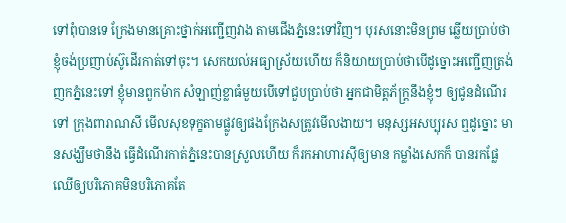ទៅពុំបានទេ ក្រែងមានគ្រោះថ្នាក់អញ្ជើញវាង តាមជើងភ្នំនេះទៅវិញ។ បុរសនោះមិនព្រម ឆ្លើយប្រាប់ថាខ្ញុំចង់ប្រញាប់ស៊ូដើរកាត់ទៅចុះ។ សេកយល់អធ្យាស្រ័យហើយ ក៏និយាយប្រាប់ថាបើដូច្នោះអញ្ជើញត្រង់ញកភ្នំនេះទៅ ខ្ញុំមានពួកម៉ាក សំឡាញ់ខ្លាធំមួយបើទៅជួបប្រាប់ថា អ្នកជាមិត្តភ័ក្ត្រនឹងខ្ញុំៗ ឲ្យជូនដំណើរទៅ ក្រុងពារាណសី មើលសុខទុក្ខតាមផ្លូវឲ្យផងក្រែងសត្រូវមើលងាយ។ មនុស្សអសប្បុរស ឮដូច្នោះ មានសង្ឃឹមថានឹង ធ្វើដំណើរកាត់ភ្នំនេះបានស្រួលហើយ ក៏រកអាហារស៊ីឲ្យមាន កម្លាំងសេកក៏ បានរកផ្លែឈើឲ្យបរិភោគមិនបរិភោគតែ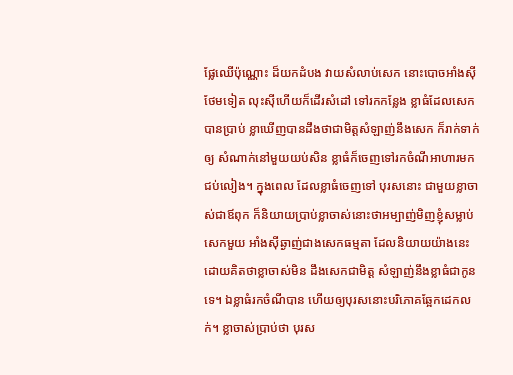ផ្លែឈើប៉ុណ្ណោះ ដ៏យកដំបង វាយសំលាប់សេក នោះបោចអាំងស៊ីថែមទៀត លុះស៊ីហើយក៏ដើរសំដៅ ទៅរកកន្លែង ខ្លាធំដែលសេកបានប្រាប់ ខ្លាឃើញបានដឹងថាជាមិត្តសំឡាញ់នឹងសេក ក៏រាក់ទាក់ឲ្យ សំណាក់នៅមួយយប់សិន ខ្លាធំក៏ចេញទៅរកចំណីអាហារមកជប់លៀង។ ក្នុងពេល ដែលខ្លាធំចេញទៅ បុរសនោះ ជាមួយខ្លាចាស់ជាឪពុក ក៏និយាយប្រាប់ខ្លាចាស់នោះថាអម្បាញ់មិញខ្ញុំសម្លាប់សេកមួយ អាំងស៊ីឆ្ងាញ់ជាងសេកធម្មតា ដែលនិយាយយ៉ាងនេះដោយគិតថាខ្លាចាស់មិន ដឹងសេកជាមិត្ត សំឡាញ់នឹងខ្លាធំជាកូនទេ។ ឯខ្លាធំរកចំណីបាន ហើយឲ្យបុរសនោះបរិភោគឆ្អែកដេកលក់។ ខ្លាចាស់ប្រាប់ថា បុរស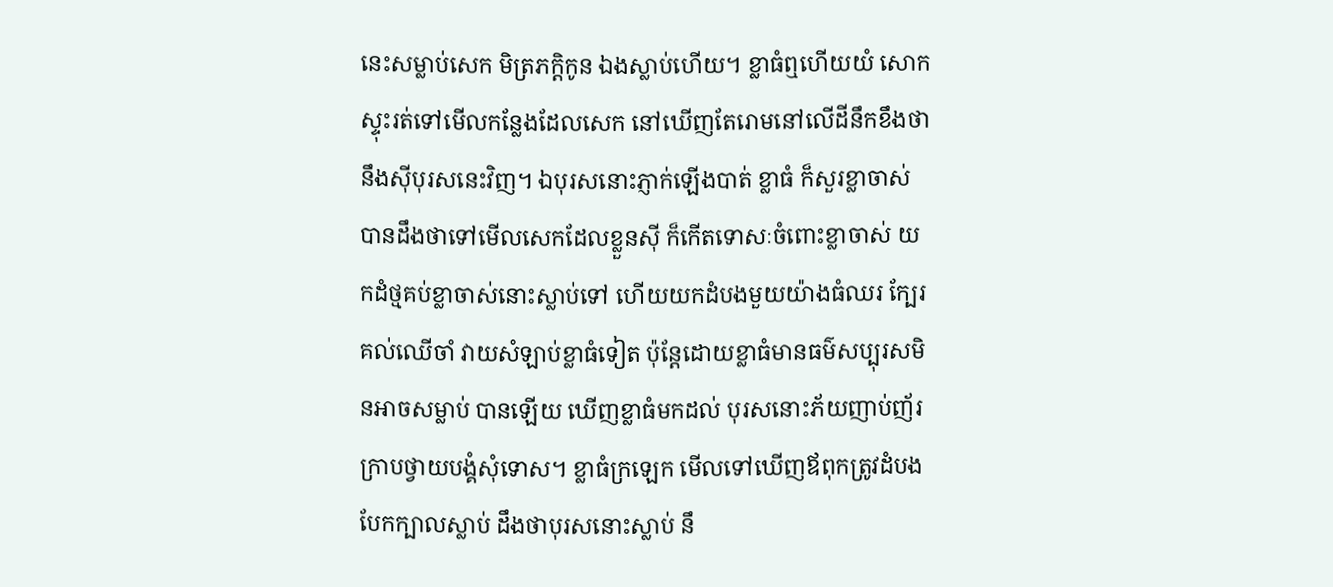នេះសម្លាប់សេក មិត្រភក្តិកូន ឯងស្លាប់ហើយ។ ខ្លាធំឮហើយយំ សោក ស្ទុះរត់ទៅមើលកន្លែងដែលសេក នៅឃើញតែរោមនៅលើដីនឹកខឹងថានឹងស៊ីបុរសនេះវិញ។ ឯបុរសនោះភ្ញាក់ឡើងបាត់ ខ្លាធំ ក៏សួរខ្លាចាស់បានដឹងថាទៅមើលសេកដែលខ្លួនស៊ី ក៏កើតទោសៈចំពោះខ្លាចាស់ យកដំថ្មគប់ខ្លាចាស់នោះស្លាប់ទៅ ហើយយកដំបងមួយយ៉ាងធំឈរ ក្បែរគល់ឈើចាំ វាយសំឡាប់ខ្លាធំទៀត ប៉ុន្តែដោយខ្លាធំមានធម៌សប្បុរសមិនអាចសម្លាប់ បានឡើយ ឃើញខ្លាធំមកដល់ បុរសនោះភ័យញាប់ញ័រក្រាបថ្វាយបង្គំសុំទោស។ ខ្លាធំក្រឡេក មើលទៅឃើញឪពុកត្រូវដំបងបែកក្បាលស្លាប់ ដឹងថាបុរសនោះស្លាប់ នឹ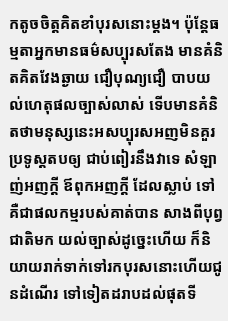កតូចចិត្តគិតខាំបុរសនោះម្ដង។ ប៉ុន្តែធម្មតាអ្នកមានធម៌សប្បុរសតែង មានគំនិតគិតវែងឆ្ងាយ ជឿបុណ្យជឿ បាបយល់ហេតុផលច្បាស់លាស់ ទើបមានគំនិតថាមនុស្សនេះអសប្បុរសអញមិនគួរប្រទូស្ដតបឲ្យ ជាប់ពៀរនឹងវាទេ សំឡាញ់អញក្ដី ឪពុកអញក្ដី ដែលស្លាប់ ទៅគឺជាផលកម្មរបស់គាត់បាន សាងពីបុព្វជាតិមក យល់ច្បាស់ដូច្នេះហើយ ក៏និយាយរាក់ទាក់ទៅរកបុរសនោះហើយជូនដំណើរ ទៅទៀតដរាបដល់ផុតទី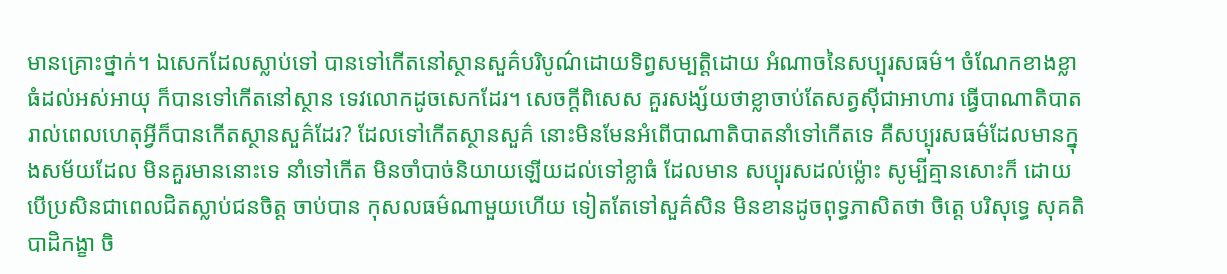មានគ្រោះថ្នាក់។ ឯសេកដែលស្លាប់ទៅ បានទៅកើតនៅស្ថានសួគ៌បរិបូណ៌ដោយទិព្វសម្បត្តិដោយ អំណាចនៃសប្បុរសធម៌។ ចំណែកខាងខ្លាធំដល់អស់អាយុ ក៏បានទៅកើតនៅស្ថាន ទេវលោកដូចសេកដែរ។ សេចក្ដីពិសេស គួរសង្ស័យថាខ្លាចាប់តែសត្វស៊ីជាអាហារ ធ្វើបាណាតិបាតរាល់ពេលហេតុអ្វីក៏បានកើតស្ថានសួគ៌ដែរ? ដែលទៅកើតស្ថានសួគ៌ នោះមិនមែនអំពើបាណាតិបាតនាំទៅកើតទេ គឺសប្បុរសធម៌ដែលមានក្នុងសម័យដែល មិនគួរមាននោះទេ នាំទៅកើត មិនចាំបាច់និយាយឡើយដល់ទៅខ្លាធំ ដែលមាន សប្បុរសដល់ម្ល៉ោះ សូម្បីគ្មានសោះក៏ ដោយបើប្រសិនជាពេលជិតស្លាប់ជនចិត្ត ចាប់បាន កុសលធម៌ណាមួយហើយ ទៀតតែទៅសួគ៌សិន មិនខានដូចពុទ្ធភាសិតថា ចិត្តេ បរិសុទ្ធេ សុគតិ បាដិកង្ខា ចិ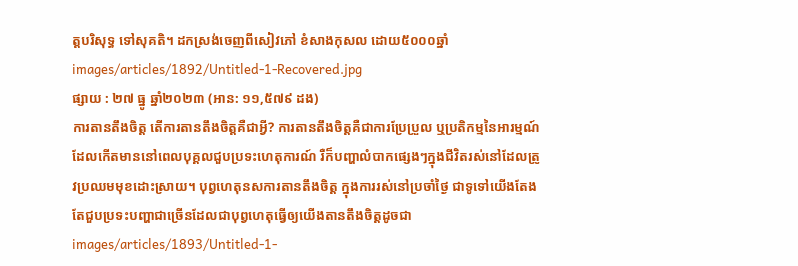ត្តបរិសុទ្ធ ទៅសុគតិ។ ដកស្រង់ចេញពីសៀវភៅ ខំសាងកុសល ដោយ៥០០០ឆ្នាំ
images/articles/1892/Untitled-1-Recovered.jpg
ផ្សាយ : ២៧ ធ្នូ ឆ្នាំ២០២៣ (អាន: ១១,៥៧៩ ដង)
ការតានតឹងចិត្ត តើការតានតឹងចិត្តគឺជាអ្វី? ការតានតឹងចិត្តគឺជាការប្រែប្រួល ឬប្រតិកម្មនៃអារម្មណ៍ដែលកើតមាននៅពេលបុគ្គលជួបប្រទះហេតុការណ៍ រឺក៏បញ្ហាលំបាកផ្សេងៗក្នុងជីវិតរស់នៅដែលត្រូវប្រឈមមុខដោះស្រាយ។ បុព្វហេតុនសការតានតឹងចិត្ត ក្នុងការរស់នៅប្រចាំថ្ងៃ ជាទូទៅយើងតែងតែជួបប្រទះបញ្ហាជាច្រើនដែលជាបុព្វហេតុធ្វើឲ្យយើងតានតឹងចិត្តដូចជា
images/articles/1893/Untitled-1-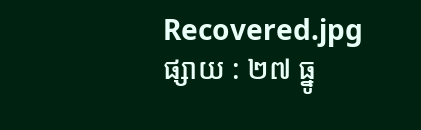Recovered.jpg
ផ្សាយ : ២៧ ធ្នូ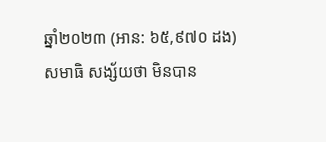ឆ្នាំ២០២៣ (អាន: ៦៥,៩៧០ ដង)
សមាធិ សង្ស័យថា មិនបាន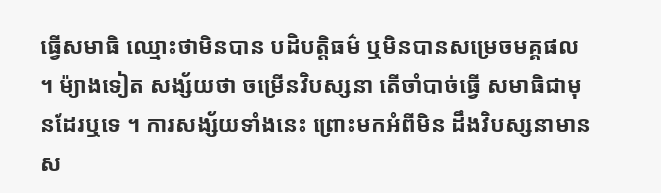ធ្វើសមាធិ ឈ្មោះថាមិនបាន បដិបត្តិធម៌ ឬមិនបានសម្រេចមគ្គផល ។ ម៉្យាងទៀត សង្ស័យថា ចម្រើនវិបស្សនា តើចាំបាច់ធ្វើ សមាធិជាមុនដែរឬទេ ។ ការសង្ស័យទាំងនេះ ព្រោះមកអំពីមិន ដឹងវិបស្សនាមានស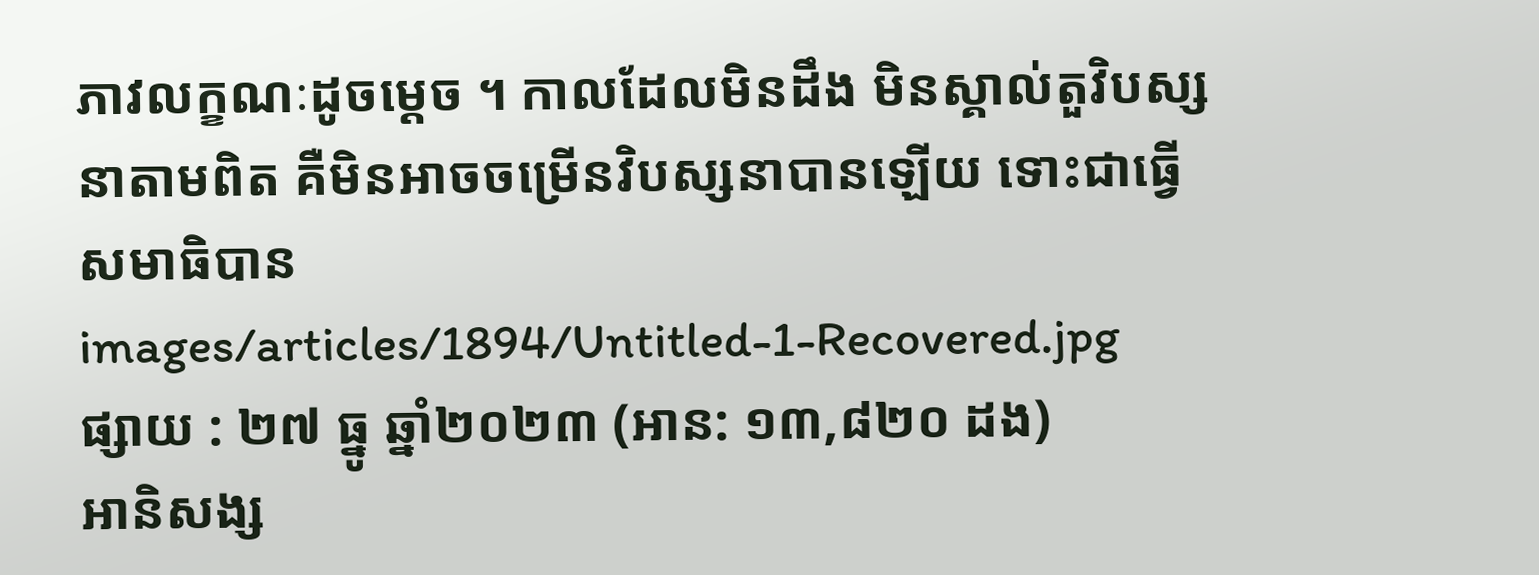ភាវលក្ខណៈដូចម្តេច ។ កាលដែលមិនដឹង មិនស្គាល់តួវិបស្សនាតាមពិត គឺមិនអាចចម្រើនវិបស្សនាបានឡើយ ទោះជាធ្វើសមាធិបាន
images/articles/1894/Untitled-1-Recovered.jpg
ផ្សាយ : ២៧ ធ្នូ ឆ្នាំ២០២៣ (អាន: ១៣,៨២០ ដង)
អានិសង្ស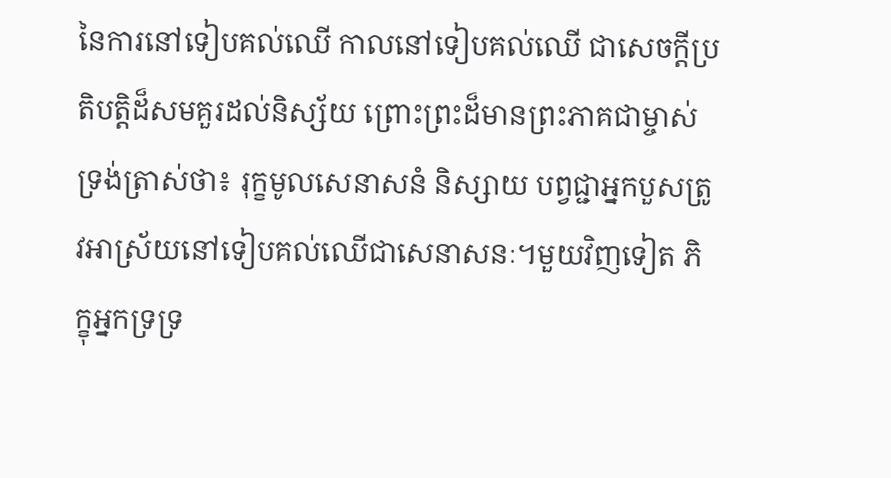នៃការនៅទៀបគល់ឈើ កាលនៅទៀបគល់ឈើ ជាសេចក្ដីប្រតិបត្តិដ៏សមគួរដល់និស្ស័យ ព្រោះព្រះដ៏មានព្រះភាគជាម្ចាស់ទ្រង់ត្រាស់ថា៖ រុក្ខមូលសេនាសនំ និស្សាយ បព្វជ្ជាអ្នកបួសត្រូវអាស្រ័យនៅទៀបគល់ឈើជាសេនាសនៈ។មួយវិញទៀត ភិក្ខុអ្នកទ្រទ្រ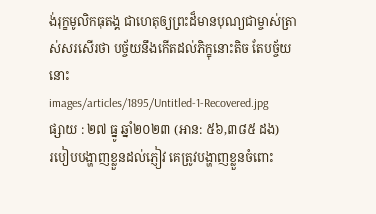ង់រុក្ខមូលិកធុតង្គ ជាហេតុឲ្យព្រះដ៏មានបុណ្យជាម្ចាស់ត្រាស់សរសើរថា បច្ច័យនឹងកើតដល់ភិក្ខុនោះតិច តែបច្ច័យនោះ
images/articles/1895/Untitled-1-Recovered.jpg
ផ្សាយ : ២៧ ធ្នូ ឆ្នាំ២០២៣ (អាន: ៥៦,៣៨៥ ដង)
របៀបបង្ហាញខ្លួនដល់ភ្ញៀវ គេត្រូវបង្ហាញខ្លួនចំពោះ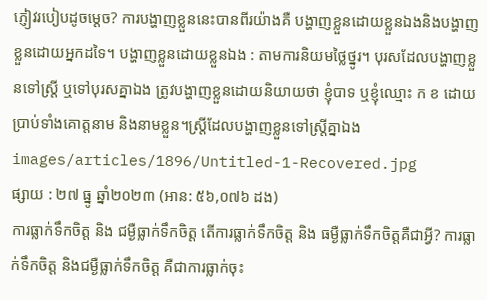ភ្ញៀវរបៀបដូចម្ដេច? ការបង្ហាញខ្លួននេះបានពីរយ៉ាងគឺ បង្ហាញខ្លួនដោយខ្លួនឯងនិងបង្ហាញខ្លួនដោយអ្នកដទៃ។ បង្ហាញខ្លួនដោយខ្លួនឯង : តាមការនិយមថ្លៃថ្នូរ។ បុរសដែលបង្ហាញខ្លួនទៅស្ត្រី ឬទៅបុរសគ្នាឯង ត្រូវបង្ហាញខ្លួនដោយនិយាយថា ខ្ញុំបាទ ឬខ្ញុំឈ្មោះ ក ខ ដោយប្រាប់ទាំងគោត្តនាម និងនាមខ្លួន។ស្ត្រីដែលបង្ហាញខ្លួនទៅស្ត្រីគ្នាឯង
images/articles/1896/Untitled-1-Recovered.jpg
ផ្សាយ : ២៧ ធ្នូ ឆ្នាំ២០២៣ (អាន: ៥៦,០៧៦ ដង)
ការធ្លាក់ទឹកចិត្ត និង ជម្ងឺធ្លាក់ទឹកចិត្ត តើការធ្លាក់ទឹកចិត្ត និង ធម្ងឺធ្លាក់ទឹកចិត្តគឺជាអ្វី? ការធ្លាក់ទឹកចិត្ត និងជម្ងឺធ្លាក់ទឹកចិត្ត គឺជាការធ្លាក់ចុះ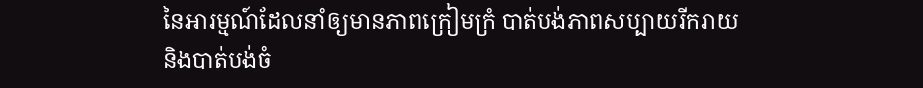នៃអារម្មណ៍ដែលនាំឲ្យមានភាពក្រៀមក្រំ បាត់បង់ភាពសប្បាយរីករាយ និងបាត់បង់ចំ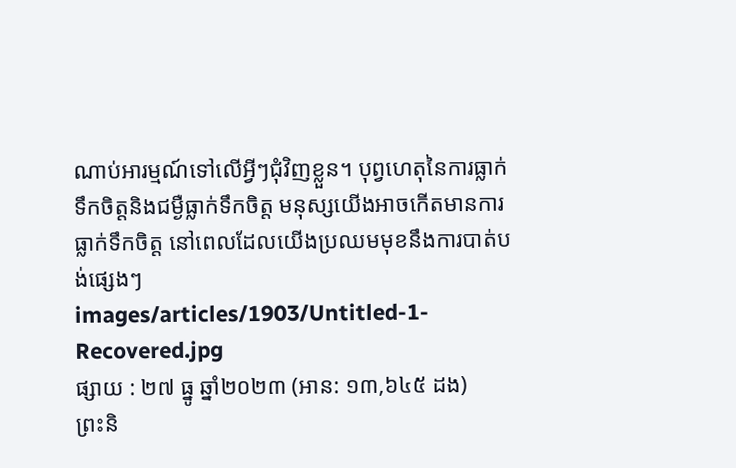ណាប់អារម្មណ៍ទៅលើអ្វីៗជុំវិញខ្លួន។ បុព្វហេតុនៃការធ្លាក់ទឹកចិត្តនិងជម្ងឺធ្លាក់ទឹកចិត្ត មនុស្សយើងអាចកើតមានការធ្លាក់ទឹកចិត្ត នៅពេលដែលយើងប្រឈមមុខនឹងការបាត់បង់ផ្សេងៗ
images/articles/1903/Untitled-1-Recovered.jpg
ផ្សាយ : ២៧ ធ្នូ ឆ្នាំ២០២៣ (អាន: ១៣,៦៤៥ ដង)
ព្រះនិ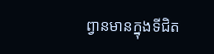ព្វានមានក្នុងទីជិត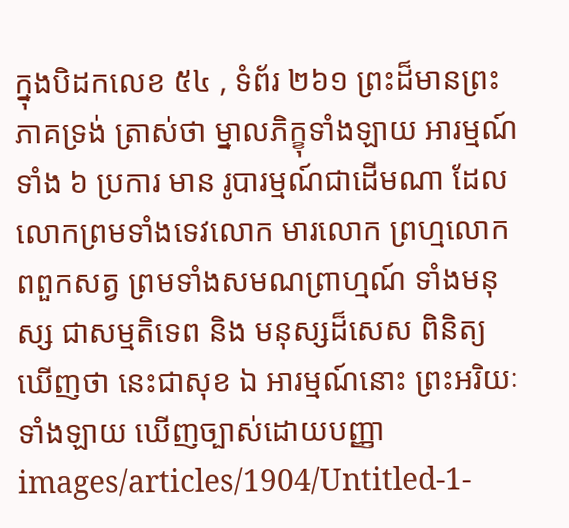ក្នុងបិដកលេខ ៥៤ , ទំព័រ ២៦១ ព្រះដ៏មានព្រះភាគទ្រង់ ត្រាស់ថា ម្នាលភិក្ខុទាំងឡាយ អារម្មណ៍ទាំង ៦ ប្រការ មាន រូបារម្មណ៍ជាដើមណា ដែលលោកព្រមទាំងទេវលោក មារលោក ព្រហ្មលោក ពពួកសត្វ ព្រមទាំងសមណព្រាហ្មណ៍ ទាំងមនុស្ស ជាសម្មតិទេព និង មនុស្សដ៏សេស ពិនិត្យឃើញថា នេះជាសុខ ឯ អារម្មណ៍នោះ ព្រះអរិយៈទាំងឡាយ ឃើញច្បាស់ដោយបញ្ញា
images/articles/1904/Untitled-1-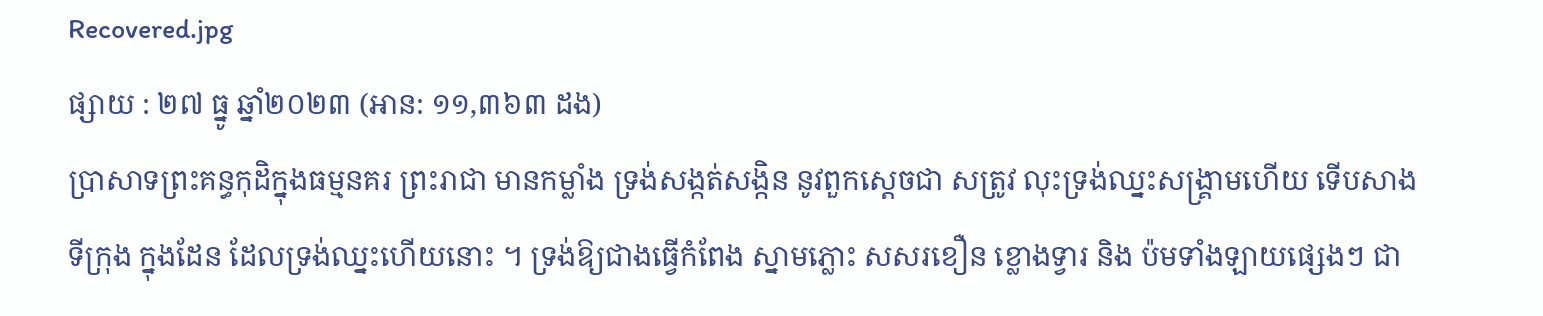Recovered.jpg
ផ្សាយ : ២៧ ធ្នូ ឆ្នាំ២០២៣ (អាន: ១១,៣៦៣ ដង)
ប្រាសាទព្រះគន្ធកុដិក្នុងធម្មនគរ ព្រះរាជា មានកម្លាំង ទ្រង់សង្កត់សង្កិន នូវពួកស្តេចជា សត្រូវ លុះទ្រង់ឈ្នះសង្គ្រាមហើយ ទើបសាងទីក្រុង ក្នុងដែន ដែលទ្រង់ឈ្នះហើយនោះ ។ ទ្រង់ឱ្យជាងធ្វើកំពែង ស្នាមភ្លោះ សសរខឿន ខ្លោងទ្វារ និង ប៉មទាំងឡាយផ្សេងៗ ជា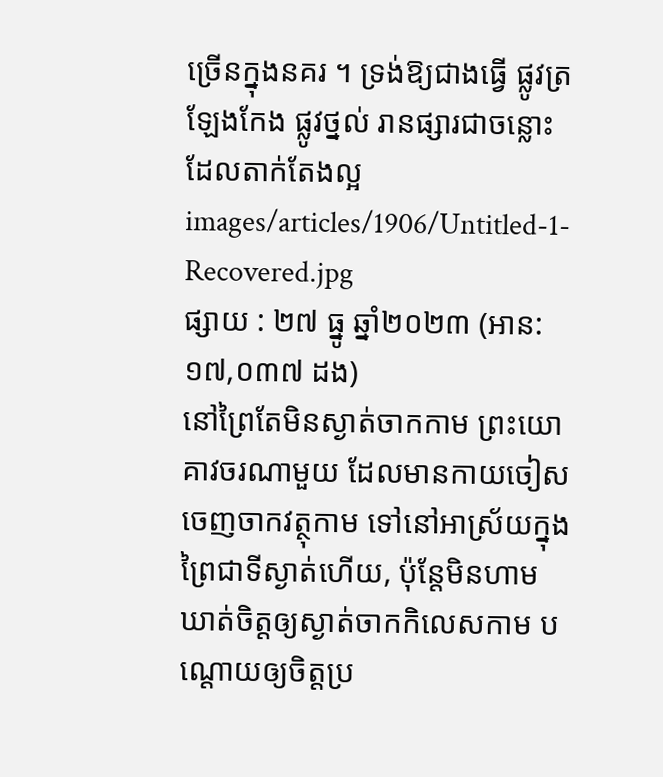ច្រើនក្នុងនគរ ។ ទ្រង់ឱ្យជាងធ្វើ ផ្លូវត្រឡែងកែង ផ្លូវថ្នល់ រានផ្សារជាចន្លោះ ដែលតាក់តែងល្អ
images/articles/1906/Untitled-1-Recovered.jpg
ផ្សាយ : ២៧ ធ្នូ ឆ្នាំ២០២៣ (អាន: ១៧,០៣៧ ដង)
នៅព្រៃតែមិនស្ងាត់ចាកកាម ព្រះយោគាវចរណាមួយ ដែលមានកាយចៀសចេញចាកវត្ថុកាម ទៅនៅអាស្រ័យក្នុងព្រៃជាទីស្ងាត់ហើយ, ប៉ុន្តែមិនហាមឃាត់ចិត្តឲ្យស្ងាត់ចាកកិលេសកាម បណ្ដោយឲ្យចិត្តប្រ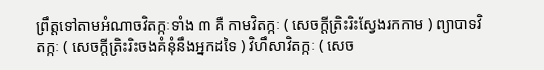ព្រឹត្តទៅតាមអំណាចវិតក្កៈទាំង ៣ គឺ កាមវិតក្កៈ ( សេចក្ដីត្រិះរិះស្វែងរកកាម ) ព្យាបាទវិតក្កៈ ( សេចក្ដីត្រិះរិះចងគំនុំនឹងអ្នកដទៃ ) វិហឹសាវិតក្កៈ ( សេច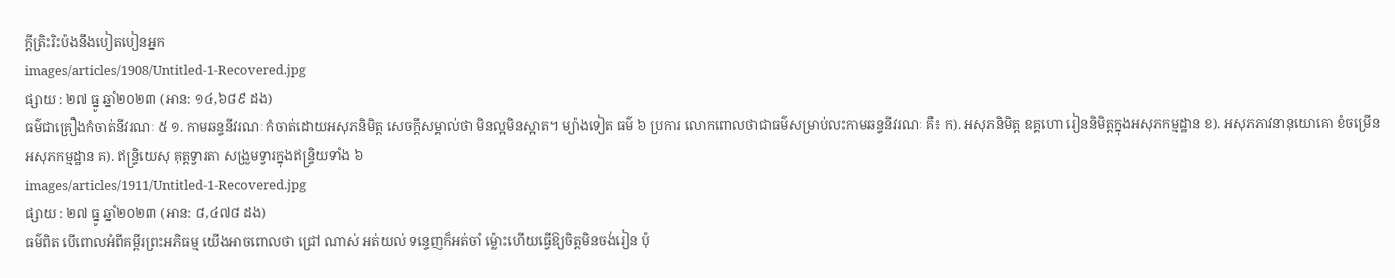ក្ដីត្រិះរិះប៉ងនឹងបៀតបៀនអ្នក
images/articles/1908/Untitled-1-Recovered.jpg
ផ្សាយ : ២៧ ធ្នូ ឆ្នាំ២០២៣ (អាន: ១៤,៦៨៩ ដង)
ធម៌ជាគ្រឿងកំចាត់នីវរណៈ ៥ ១. កាមឆន្ទនីវរណៈ កំចាត់ដោយអសុភនិមិត្ត សេចក្ដីសម្គាល់ថា មិនល្អមិនស្អាត។ ម្យ៉ាងទៀត ធម៌ ៦ ប្រការ លោកពោលថាជាធម៌សម្រាប់លះកាមឆន្ទនីវរណៈ គឺ៖ ក). អសុភនិមិត្ត ឧគ្គហោ រៀននិមិត្តក្នុងអសុភកម្មដ្ឋាន ខ). អសុភភាវនានុយោគោ ខំចម្រើនអសុភកម្មដ្ឋាន គ). ឥន្ទ្រិយេសុ គុត្តទ្វារតា សង្រួមទ្វារក្នុងឥន្ទ្រិយទាំង ៦
images/articles/1911/Untitled-1-Recovered.jpg
ផ្សាយ : ២៧ ធ្នូ ឆ្នាំ២០២៣ (អាន: ៨,៤៧៨ ដង)
ធម៌ពិត បើពោលអំពីគម្ពីរព្រះអភិធម្ម យើងអាចពោលថា ជ្រៅ ណាស់ អត់យល់ ទន្ទេញក៏អត់ចាំ ម៉្លោះហើយធ្វើឱ្យចិត្តមិនចង់រៀន ប៉ុ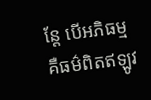ន្តែ បើអភិធម្មគឺធម៌ពិតឥឡូវ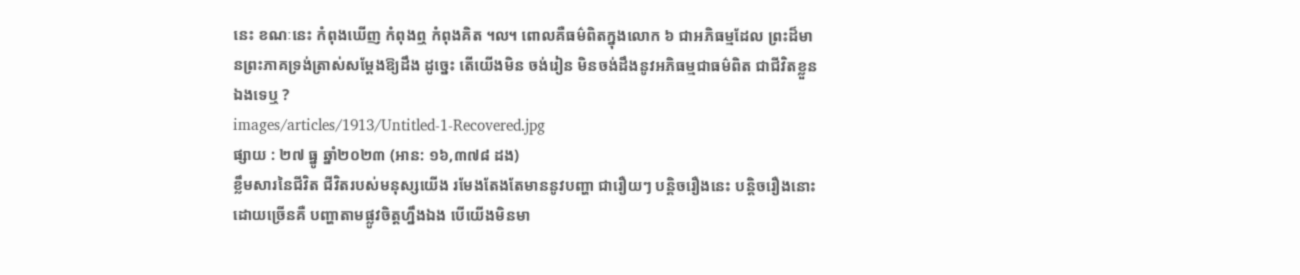នេះ ខណៈនេះ កំពុងឃើញ កំពុងឮ កំពុងគិត ៘ ពោលគឺធម៌ពិតក្នុងលោក ៦ ជាអភិធម្មដែល ព្រះដ៏មានព្រះភាគទ្រង់ត្រាស់សម្តែងឱ្យដឹង ដូច្នេះ តើយើងមិន ចង់រៀន មិនចង់ដឹងនូវអភិធម្មជាធម៌ពិត ជាជីវិតខ្លួនឯងទេឬ ?
images/articles/1913/Untitled-1-Recovered.jpg
ផ្សាយ : ២៧ ធ្នូ ឆ្នាំ២០២៣ (អាន: ១៦,៣៧៨ ដង)
ខ្លឹមសារនៃជីវិត ជីវិតរបស់មនុស្សយើង រមែងតែងតែមាននូវបញ្ហា ជារឿយៗ បន្តិចរឿងនេះ បន្តិចរឿងនោះ ដោយច្រើនគឺ បញ្ហាតាមផ្លូវចិត្តហ្នឹងឯង បើយើងមិនមា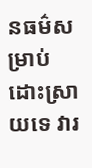នធម៌សម្រាប់ ដោះស្រាយទេ វារ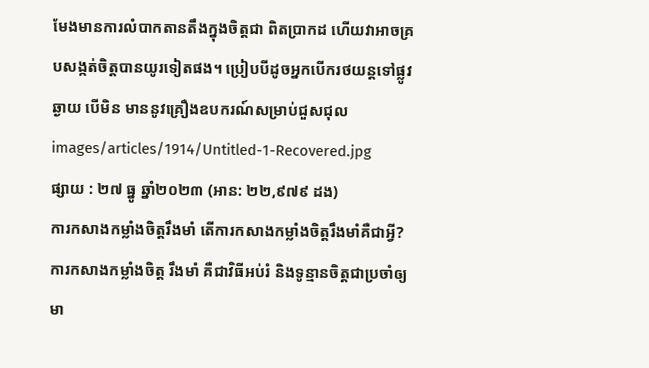មែងមានការលំបាកតានតឹងក្នុងចិត្តជា ពិតប្រាកដ ហើយវាអាចគ្របសង្កត់ចិត្តបានយូរទៀតផង។ ប្រៀបបីដូចអ្នកបើករថយន្តទៅផ្លូវឆ្ងាយ បើមិន មាននូវគ្រឿងឧបករណ៍សម្រាប់ជួសជុល
images/articles/1914/Untitled-1-Recovered.jpg
ផ្សាយ : ២៧ ធ្នូ ឆ្នាំ២០២៣ (អាន: ២២,៩៧៩ ដង)
ការកសាងកម្លាំងចិត្តរឹងមាំ តើការកសាងកម្លាំងចិត្តរឹងមាំគឺជាអ្វី? ការកសាងកម្លាំងចិត្ត រឹងមាំ គឺជាវិធីអប់រំ និងទូន្មានចិត្តជាប្រចាំឲ្យមា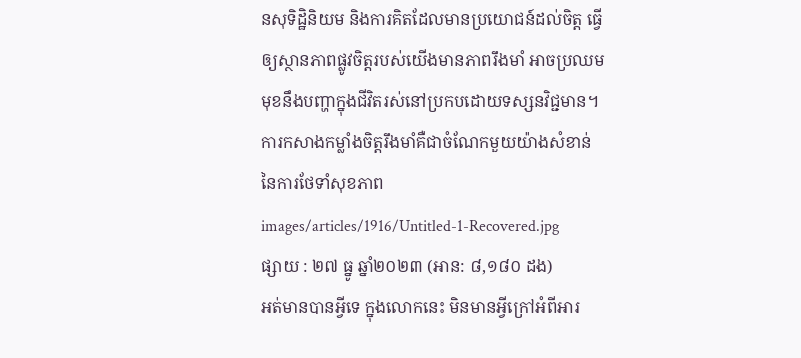នសុទិដ្ឋិនិយម និងការគិតដែលមានប្រយោជន៍ដល់ចិត្ត ធ្វើឲ្យស្ថានភាពផ្លូវចិត្តរបស់យើងមានភាពរឹងមាំ អាចប្រឈមមុខនឹងបញ្ហាក្នុងជីវិតរស់នៅប្រកបដោយទស្សនវិជ្ជមាន។ ការកសាងកម្លាំងចិត្តរឹងមាំគឺជាចំណែកមួយយ៉ាងសំខាន់នៃការថែទាំសុខភាព
images/articles/1916/Untitled-1-Recovered.jpg
ផ្សាយ : ២៧ ធ្នូ ឆ្នាំ២០២៣ (អាន: ៨,១៨០ ដង)
អត់មានបានអ្វីទេ ក្នុងលោកនេះ មិនមានអ្វីក្រៅអំពីអារ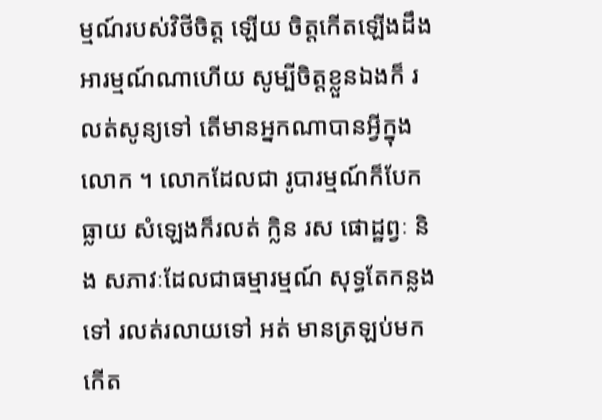ម្មណ៍របស់វិថីចិត្ត ឡើយ ចិត្តកើតឡើងដឹងអារម្មណ៍ណាហើយ សូម្បីចិត្តខ្លួនឯងក៏ រលត់សូន្យទៅ តើមានអ្នកណាបានអ្វីក្នុងលោក ។ លោកដែលជា រូបារម្មណ៍ក៏បែកធ្លាយ សំឡេងក៏រលត់ ក្លិន រស ផោដ្ឋព្វៈ និង សភាវៈដែលជាធម្មារម្មណ៍ សុទ្ធតែកន្លងទៅ រលត់រលាយទៅ អត់ មានត្រឡប់មកកើត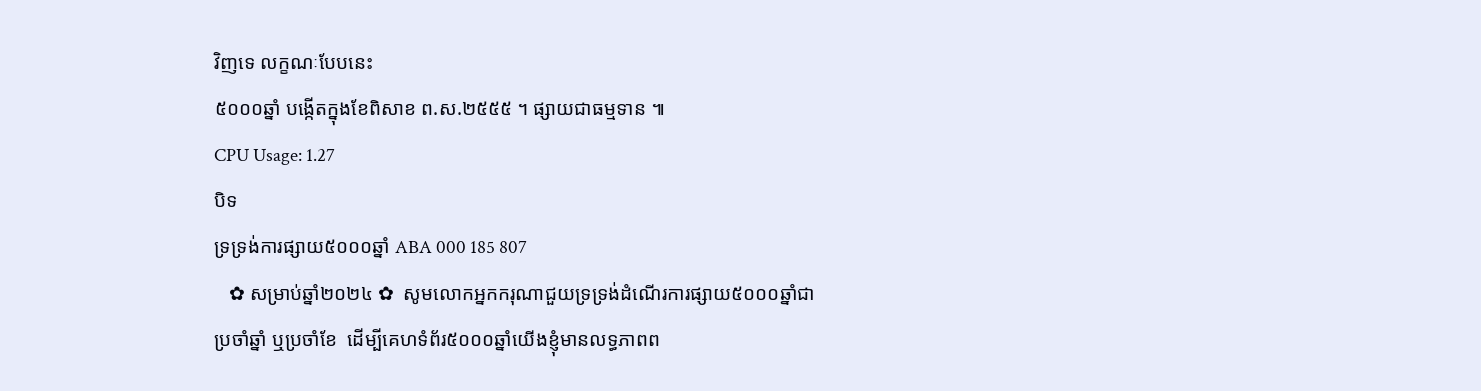វិញទេ លក្ខណៈបែបនេះ
៥០០០ឆ្នាំ បង្កើតក្នុងខែពិសាខ ព.ស.២៥៥៥ ។ ផ្សាយជាធម្មទាន ៕
CPU Usage: 1.27
បិទ
ទ្រទ្រង់ការផ្សាយ៥០០០ឆ្នាំ ABA 000 185 807
   ✿ សម្រាប់ឆ្នាំ២០២៤ ✿  សូមលោកអ្នកករុណាជួយទ្រទ្រង់ដំណើរការផ្សាយ៥០០០ឆ្នាំជាប្រចាំឆ្នាំ ឬប្រចាំខែ  ដើម្បីគេហទំព័រ៥០០០ឆ្នាំយើងខ្ញុំមានលទ្ធភាពព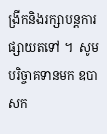ង្រីកនិងរក្សាបន្តការផ្សាយតទៅ ។  សូមបរិច្ចាគទានមក ឧបាសក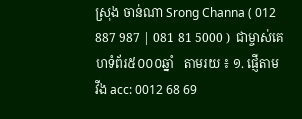ស្រុង ចាន់ណា Srong Channa ( 012 887 987 | 081 81 5000 )  ជាម្ចាស់គេហទំព័រ៥០០០ឆ្នាំ   តាមរយ ៖ ១. ផ្ញើតាម វីង acc: 0012 68 69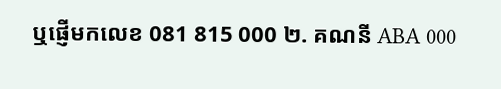ឬផ្ញើមកលេខ 081 815 000 ២. គណនី ABA 000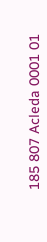185 807 Acleda 0001 01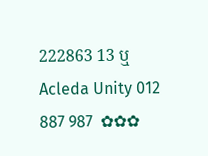222863 13 ឬ Acleda Unity 012 887 987  ✿✿✿